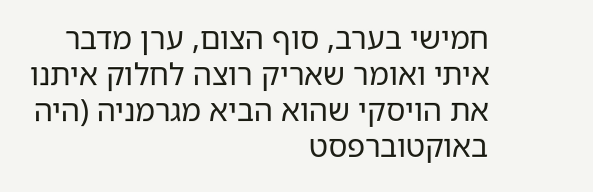חמישי בערב, סוף הצום, ערן מדבר איתי ואומר שאריק רוצה לחלוק איתנו את הויסקי שהוא הביא מגרמניה (היה באוקטוברפסט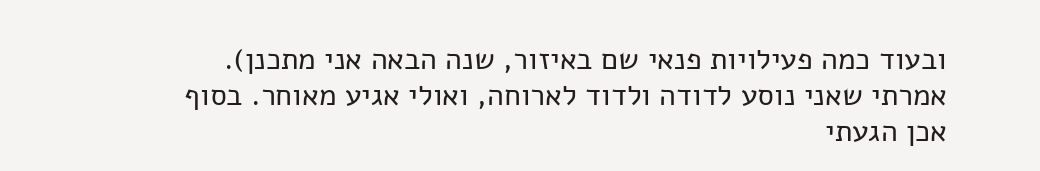ובעוד כמה פעילויות פנאי שם באיזור, שנה הבאה אני מתכנן). אמרתי שאני נוסע לדודה ולדוד לארוחה, ואולי אגיע מאוחר. בסוף אכן הגעתי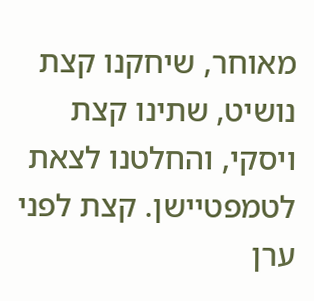מאוחר, שיחקנו קצת נושיט, שתינו קצת ויסקי, והחלטנו לצאת לטמפטיישן. קצת לפני ערן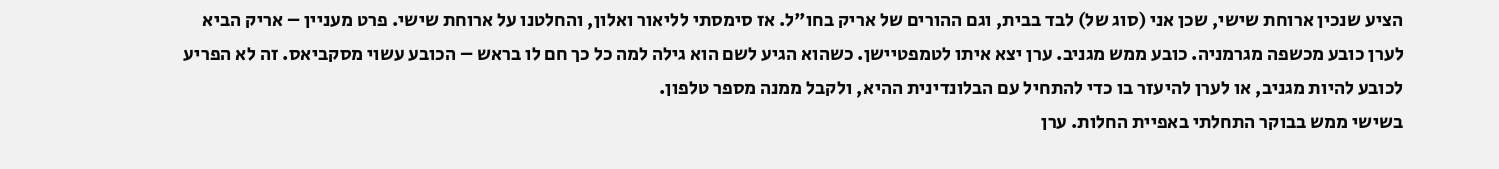הציע שנכין ארוחת שישי, שכן אני (סוג של) לבד בבית, וגם ההורים של אריק בחו"ל. אז סימסתי לליאור ואלון, והחלטנו על ארוחת שישי. פרט מעניין – אריק הביא לערן כובע מכשפה מגרמניה. כובע ממש מגניב. ערן יצא איתו לטמפטיישן. כשהוא הגיע לשם הוא גילה למה כל כך חם לו בראש – הכובע עשוי מסקביאס. זה לא הפריע לכובע להיות מגניב, או לערן להיעזר בו כדי להתחיל עם הבלונדינית ההיא, ולקבל ממנה מספר טלפון.
בשישי ממש בבוקר התחלתי באפיית החלות. ערן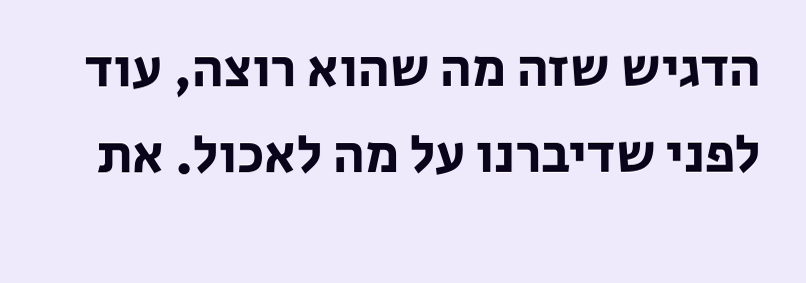הדגיש שזה מה שהוא רוצה, עוד לפני שדיברנו על מה לאכול. את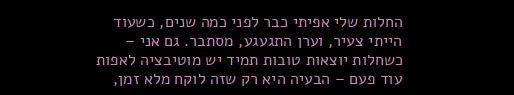החלות שלי אפיתי כבר לפני כמה שנים, כשעוד הייתי צעיר, וערן התגעגע, מסתבר. גם אני – כשחלות יוצאות טובות תמיד יש מוטיבציה לאפות עוד פעם – הבעיה היא רק שזה לוקח מלא זמן,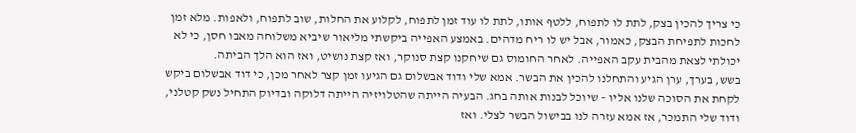כי צריך להכין בצק, לתת לו לתפוח, ללטף אותו, לתת לו עוד זמן לתפוח, לקלוע את החלות, שוב לתפוח, ולאפות. מלא זמן לחכות לתפיחת הבצק, כאמור, אבל יש לו ריח מדהים. באמצע האפייה ביקשתי מליאור שיביא משלוחה מאבו חסן, כי לא יכולתי לצאת מהבית עקב האפייה. לאחר החומוס גם שיחקנו קצת סנוקר, ואז קצת נושיט, ואז הוא הלך הביתה.
בשש, בערך, ערן הגיע והתחלנו להכין את הבשר. אמא שלי ודוד אבשלום גם הגיעו זמן קצר לאחר מכן, כי דוד אבשלום ביקש לקחת את הסוכה שלנו אליו – שיוכל לבנות אותה בחג. הבעיה הייתה שהטלויזיה הייתה דלוקה ובדיוק התחיל נשק קטלני, ודוד שלי התמכר, אז אמא עזרה לנו בבישול הבשר לצלי. ואז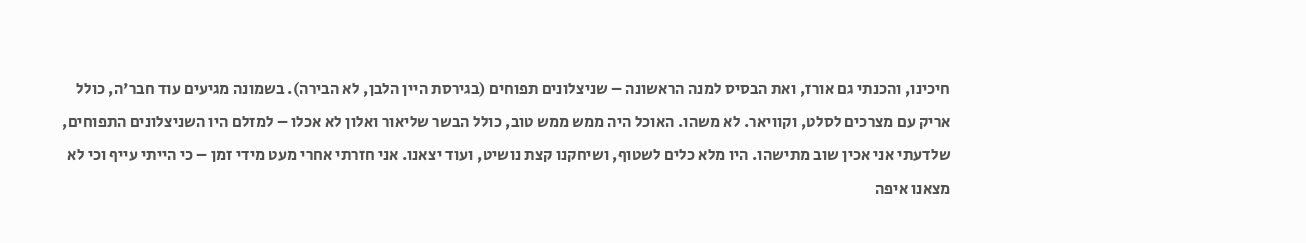חיכינו, והכנתי גם אורז, ואת הבסיס למנה הראשונה – שניצלונים תפוחים (בגירסת היין הלבן, לא הבירה). בשמונה מגיעים עוד חבר'ה, כולל אריק עם מצרכים לסלט, וקוויאר. לא משהו. האוכל היה ממש ממש טוב, כולל הבשר שליאור ואלון לא אכלו – למזלם היו השניצלונים התפוחים, שלדעתי אני אכין שוב מתישהו. היו מלא כלים לשטוף, ושיחקנו קצת נושיט, ועוד יצאנו. אני חזרתי אחרי מעט מידי זמן – כי הייתי עייף וכי לא מצאנו איפה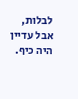לבלות, אבל עדיין היה כיף.